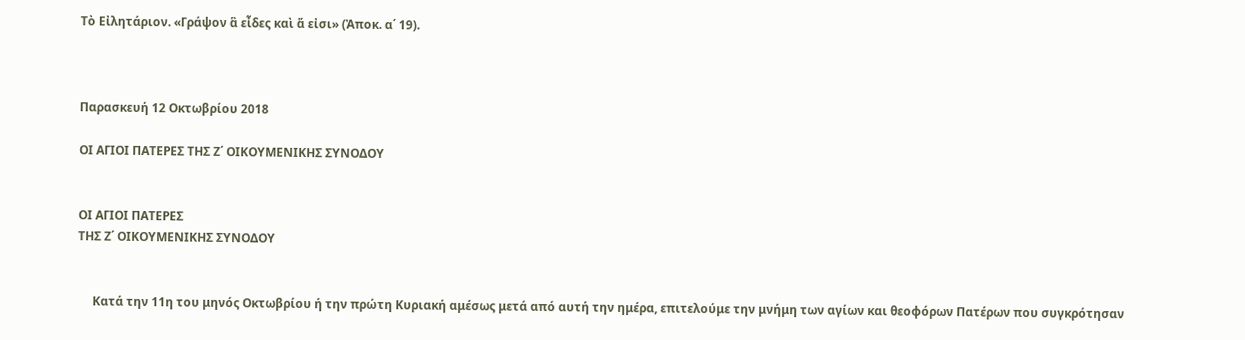Τὸ Εἰλητάριον. «Γράψον ἃ εἶδες καὶ ἅ εἰσι» (Ἀποκ. α΄ 19).



Παρασκευή 12 Οκτωβρίου 2018

ΟΙ ΑΓΙΟΙ ΠΑΤΕΡΕΣ ΤΗΣ Ζ΄ ΟΙΚΟΥΜΕΝΙΚΗΣ ΣΥΝΟΔΟΥ


ΟΙ ΑΓΙΟΙ ΠΑΤΕΡΕΣ
ΤΗΣ Ζ΄ ΟΙΚΟΥΜΕΝΙΚΗΣ ΣΥΝΟΔΟΥ


     Κατά την 11η του μηνός Οκτωβρίου ή την πρώτη Κυριακή αμέσως μετά από αυτή την ημέρα, επιτελούμε την μνήμη των αγίων και θεοφόρων Πατέρων που συγκρότησαν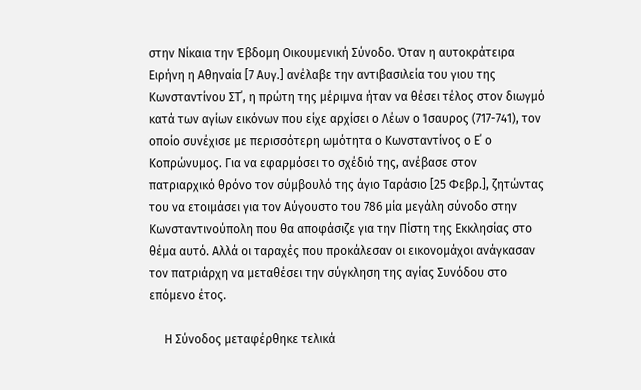στην Νίκαια την Έβδομη Οικουμενική Σύνοδο. Όταν η αυτοκράτειρα Ειρήνη η Αθηναία [7 Αυγ.] ανέλαβε την αντιβασιλεία του γιου της Κωνσταντίνου ΣΤ΄, η πρώτη της μέριμνα ήταν να θέσει τέλος στον διωγμό κατά των αγίων εικόνων που είχε αρχίσει ο Λέων ο Ίσαυρος (717-741), τον οποίο συνέχισε με περισσότερη ωμότητα ο Κωνσταντίνος ο Ε΄ ο Κοπρώνυμος. Για να εφαρμόσει το σχέδιό της, ανέβασε στον πατριαρχικό θρόνο τον σύμβουλό της άγιο Ταράσιο [25 Φεβρ.], ζητώντας του να ετοιμάσει για τον Αύγουστο του 786 μία μεγάλη σύνοδο στην Κωνσταντινούπολη που θα αποφάσιζε για την Πίστη της Εκκλησίας στο θέμα αυτό. Αλλά οι ταραχές που προκάλεσαν οι εικονομάχοι ανάγκασαν τον πατριάρχη να μεταθέσει την σύγκληση της αγίας Συνόδου στο επόμενο έτος.

     Η Σύνοδος μεταφέρθηκε τελικά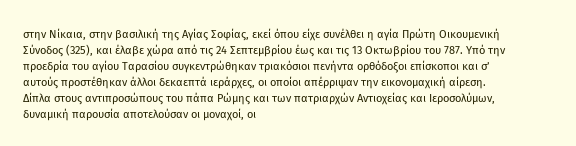στην Νίκαια, στην βασιλική της Αγίας Σοφίας, εκεί όπου είχε συνέλθει η αγία Πρώτη Οικουμενική Σύνοδος (325), και έλαβε χώρα από τις 24 Σεπτεμβρίου έως και τις 13 Οκτωβρίου του 787. Υπό την προεδρία του αγίου Ταρασίου συγκεντρώθηκαν τριακόσιοι πενήντα ορθόδοξοι επίσκοποι και σ’ αυτούς προστέθηκαν άλλοι δεκαεπτά ιεράρχες, οι οποίοι απέρριψαν την εικονομαχική αίρεση. Δίπλα στους αντιπροσώπους του πάπα Ρώμης και των πατριαρχών Αντιοχείας και Ιεροσολύμων, δυναμική παρουσία αποτελούσαν οι μοναχοί, οι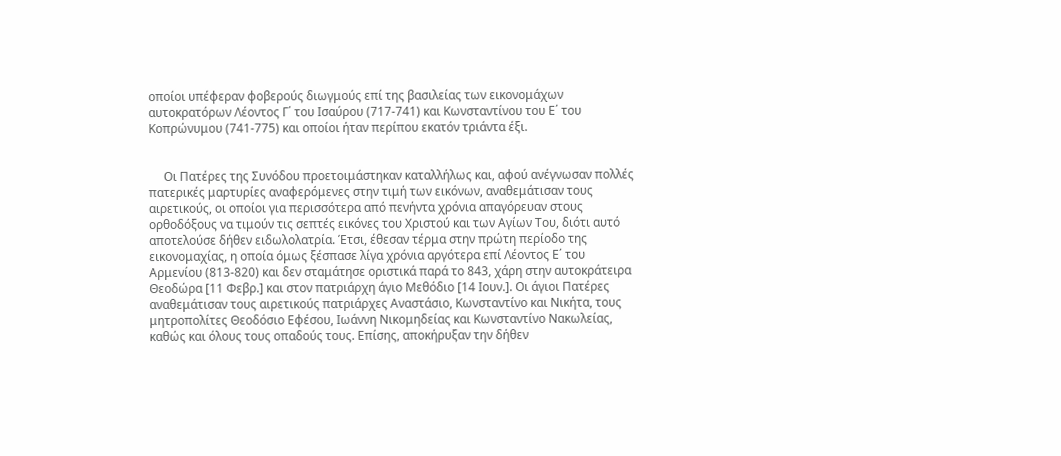οποίοι υπέφεραν φοβερούς διωγμούς επί της βασιλείας των εικονομάχων αυτοκρατόρων Λέοντος Γ΄ του Ισαύρου (717-741) και Κωνσταντίνου του Ε΄ του Κοπρώνυμου (741-775) και οποίοι ήταν περίπου εκατόν τριάντα έξι.


     Οι Πατέρες της Συνόδου προετοιμάστηκαν καταλλήλως και, αφού ανέγνωσαν πολλές πατερικές μαρτυρίες αναφερόμενες στην τιμή των εικόνων, αναθεμάτισαν τους αιρετικούς, οι οποίοι για περισσότερα από πενήντα χρόνια απαγόρευαν στους ορθοδόξους να τιμούν τις σεπτές εικόνες του Χριστού και των Αγίων Του, διότι αυτό αποτελούσε δήθεν ειδωλολατρία. Έτσι, έθεσαν τέρμα στην πρώτη περίοδο της εικονομαχίας, η οποία όμως ξέσπασε λίγα χρόνια αργότερα επί Λέοντος Ε΄ του Αρμενίου (813-820) και δεν σταμάτησε οριστικά παρά το 843, χάρη στην αυτοκράτειρα Θεοδώρα [11 Φεβρ.] και στον πατριάρχη άγιο Μεθόδιο [14 Ιουν.]. Οι άγιοι Πατέρες αναθεμάτισαν τους αιρετικούς πατριάρχες Αναστάσιο, Κωνσταντίνο και Νικήτα, τους μητροπολίτες Θεοδόσιο Εφέσου, Ιωάννη Νικομηδείας και Κωνσταντίνο Νακωλείας, καθώς και όλους τους οπαδούς τους. Επίσης, αποκήρυξαν την δήθεν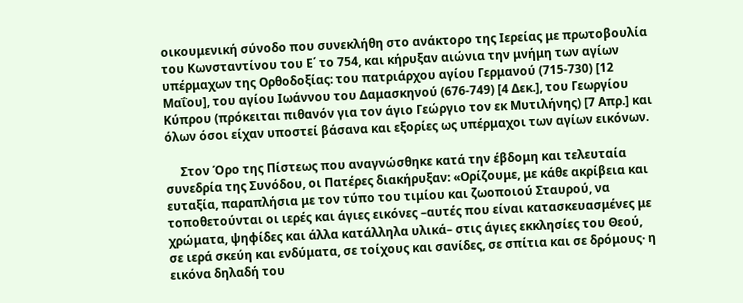οικουμενική σύνοδο που συνεκλήθη στο ανάκτορο της Ιερείας με πρωτοβουλία του Κωνσταντίνου του Ε΄ το 754, και κήρυξαν αιώνια την μνήμη των αγίων υπέρμαχων της Ορθοδοξίας: του πατριάρχου αγίου Γερμανού (715-730) [12 Μαΐου], του αγίου Ιωάννου του Δαμασκηνού (676-749) [4 Δεκ.], του Γεωργίου Κύπρου (πρόκειται πιθανόν για τον άγιο Γεώργιο τον εκ Μυτιλήνης) [7 Απρ.] και όλων όσοι είχαν υποστεί βάσανα και εξορίες ως υπέρμαχοι των αγίων εικόνων.

     Στον Όρο της Πίστεως που αναγνώσθηκε κατά την έβδομη και τελευταία συνεδρία της Συνόδου, οι Πατέρες διακήρυξαν: «Ορίζουμε, με κάθε ακρίβεια και ευταξία, παραπλήσια με τον τύπο του τιμίου και ζωοποιού Σταυρού, να τοποθετούνται οι ιερές και άγιες εικόνες –αυτές που είναι κατασκευασμένες με χρώματα, ψηφίδες και άλλα κατάλληλα υλικά– στις άγιες εκκλησίες του Θεού, σε ιερά σκεύη και ενδύματα, σε τοίχους και σανίδες, σε σπίτια και σε δρόμους· η εικόνα δηλαδή του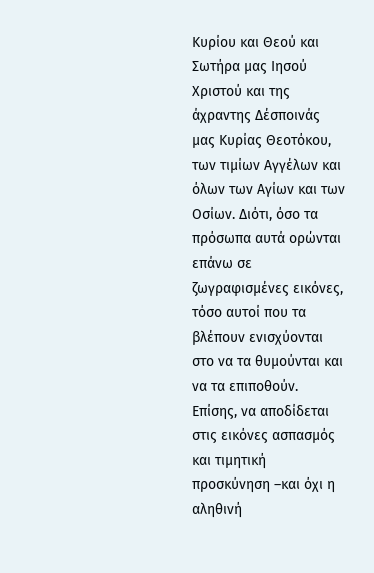Κυρίου και Θεού και Σωτήρα μας Ιησού Χριστού και της άχραντης Δέσποινάς μας Κυρίας Θεοτόκου, των τιμίων Αγγέλων και όλων των Αγίων και των Οσίων. Διότι, όσο τα πρόσωπα αυτά ορώνται επάνω σε ζωγραφισμένες εικόνες, τόσο αυτοί που τα βλέπουν ενισχύονται στο να τα θυμούνται και να τα επιποθούν. Επίσης, να αποδίδεται στις εικόνες ασπασμός και τιμητική προσκύνηση –και όχι η αληθινή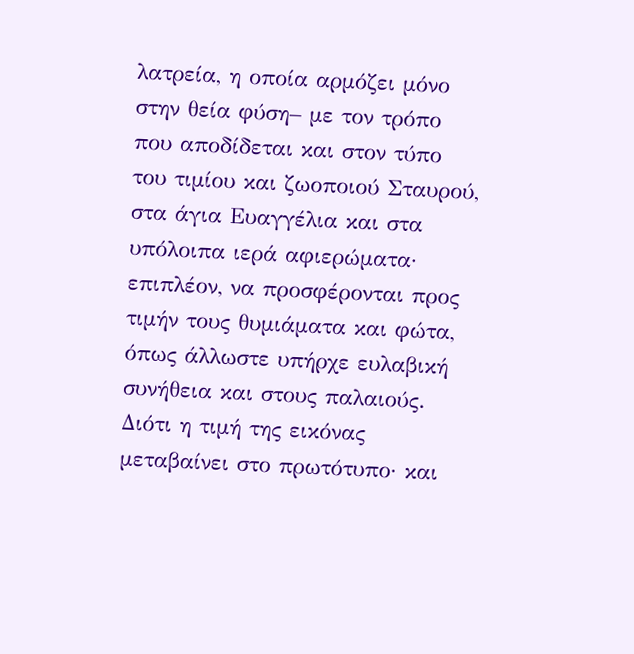λατρεία, η οποία αρμόζει μόνο στην θεία φύση– με τον τρόπο που αποδίδεται και στον τύπο του τιμίου και ζωοποιού Σταυρού, στα άγια Ευαγγέλια και στα υπόλοιπα ιερά αφιερώματα· επιπλέον, να προσφέρονται προς τιμήν τους θυμιάματα και φώτα, όπως άλλωστε υπήρχε ευλαβική συνήθεια και στους παλαιούς. Διότι η τιμή της εικόνας μεταβαίνει στο πρωτότυπο· και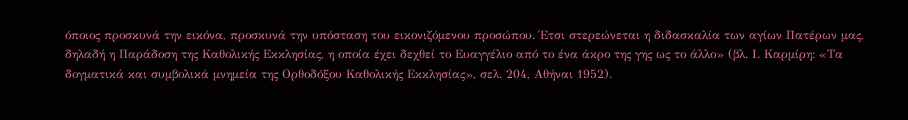όποιος προσκυνά την εικόνα, προσκυνά την υπόσταση του εικονιζόμενου προσώπου. Έτσι στερεώνεται η διδασκαλία των αγίων Πατέρων μας, δηλαδή η Παράδοση της Καθολικής Εκκλησίας, η οποία έχει δεχθεί το Ευαγγέλιο από το ένα άκρο της γης ως το άλλο» (βλ. Ι. Καρμίρη: «Τα δογματικά και συμβολικά μνημεία της Ορθοδόξου Καθολικής Εκκλησίας», σελ. 204, Αθήναι 1952).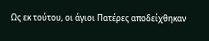Ως εκ τούτου, οι άγιοι Πατέρες αποδείχθηκαν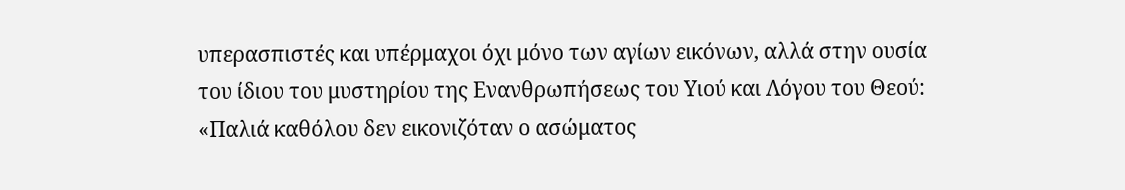υπερασπιστές και υπέρμαχοι όχι μόνο των αγίων εικόνων, αλλά στην ουσία του ίδιου του μυστηρίου της Ενανθρωπήσεως του Υιού και Λόγου του Θεού: «Παλιά καθόλου δεν εικονιζόταν ο ασώματος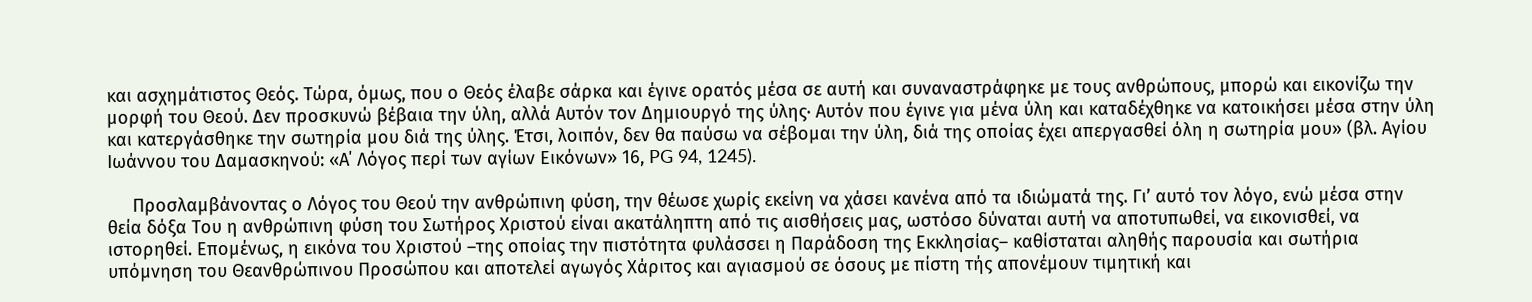και ασχημάτιστος Θεός. Τώρα, όμως, που ο Θεός έλαβε σάρκα και έγινε ορατός μέσα σε αυτή και συναναστράφηκε με τους ανθρώπους, μπορώ και εικονίζω την μορφή του Θεού. Δεν προσκυνώ βέβαια την ύλη, αλλά Αυτόν τον Δημιουργό της ύλης· Αυτόν που έγινε για μένα ύλη και καταδέχθηκε να κατοικήσει μέσα στην ύλη και κατεργάσθηκε την σωτηρία μου διά της ύλης. Έτσι, λοιπόν, δεν θα παύσω να σέβομαι την ύλη, διά της οποίας έχει απεργασθεί όλη η σωτηρία μου» (βλ. Αγίου Ιωάννου του Δαμασκηνού: «Α΄ Λόγος περί των αγίων Εικόνων» 16, PG 94, 1245).

     Προσλαμβάνοντας ο Λόγος του Θεού την ανθρώπινη φύση, την θέωσε χωρίς εκείνη να χάσει κανένα από τα ιδιώματά της. Γι’ αυτό τον λόγο, ενώ μέσα στην θεία δόξα Του η ανθρώπινη φύση του Σωτήρος Χριστού είναι ακατάληπτη από τις αισθήσεις μας, ωστόσο δύναται αυτή να αποτυπωθεί, να εικονισθεί, να ιστορηθεί. Επομένως, η εικόνα του Χριστού –της οποίας την πιστότητα φυλάσσει η Παράδοση της Εκκλησίας– καθίσταται αληθής παρουσία και σωτήρια υπόμνηση του Θεανθρώπινου Προσώπου και αποτελεί αγωγός Χάριτος και αγιασμού σε όσους με πίστη τής απονέμουν τιμητική και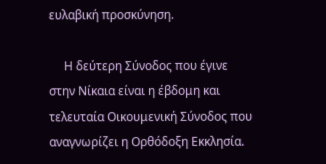ευλαβική προσκύνηση.

     Η δεύτερη Σύνοδος που έγινε στην Νίκαια είναι η έβδομη και τελευταία Οικουμενική Σύνοδος που αναγνωρίζει η Ορθόδοξη Εκκλησία.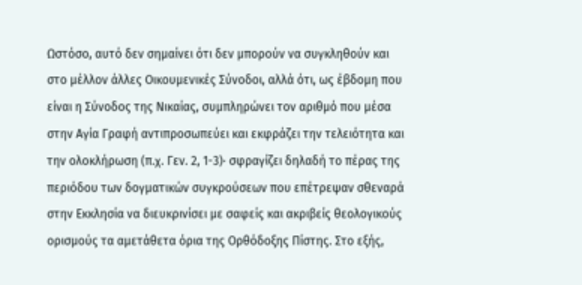Ωστόσο, αυτό δεν σημαίνει ότι δεν μπορούν να συγκληθούν και στο μέλλον άλλες Οικουμενικές Σύνοδοι, αλλά ότι, ως έβδομη που είναι η Σύνοδος της Νικαίας, συμπληρώνει τον αριθμό που μέσα στην Αγία Γραφή αντιπροσωπεύει και εκφράζει την τελειότητα και την ολοκλήρωση (π.χ. Γεν. 2, 1-3)· σφραγίζει δηλαδή το πέρας της περιόδου των δογματικών συγκρούσεων που επέτρεψαν σθεναρά στην Εκκλησία να διευκρινίσει με σαφείς και ακριβείς θεολογικούς ορισμούς τα αμετάθετα όρια της Ορθόδοξης Πίστης. Στο εξής,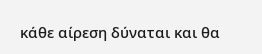κάθε αίρεση δύναται και θα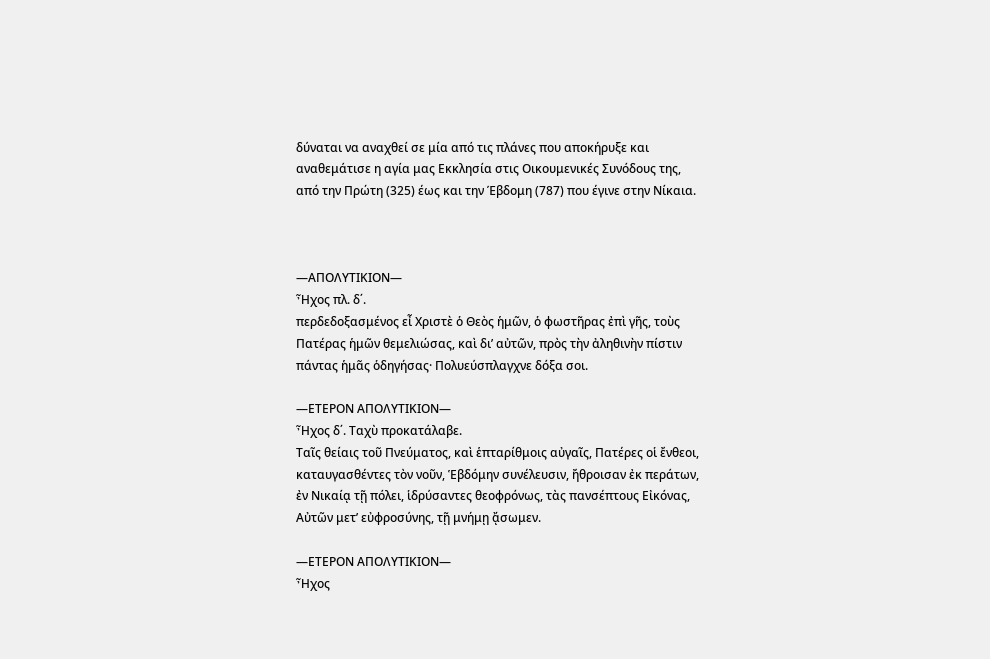δύναται να αναχθεί σε μία από τις πλάνες που αποκήρυξε και αναθεμάτισε η αγία μας Εκκλησία στις Οικουμενικές Συνόδους της, από την Πρώτη (325) έως και την Έβδομη (787) που έγινε στην Νίκαια.



—ΑΠΟΛΥΤΙΚΙΟΝ—
Ἦχος πλ. δ΄.
περδεδοξασμένος εἶ Χριστὲ ὁ Θεὸς ἡμῶν, ὁ φωστῆρας ἐπὶ γῆς, τοὺς Πατέρας ἡμῶν θεμελιώσας, καὶ δι’ αὐτῶν, πρὸς τὴν ἀληθινὴν πίστιν πάντας ἡμᾶς ὁδηγήσας· Πολυεύσπλαγχνε δόξα σοι.

—ΕΤΕΡΟΝ ΑΠΟΛΥΤΙΚΙΟΝ—
Ἦχος δ΄. Ταχὺ προκατάλαβε.
Ταῖς θείαις τοῦ Πνεύματος, καὶ ἑπταρίθμοις αὐγαῖς, Πατέρες οἱ ἔνθεοι, καταυγασθέντες τὸν νοῦν, Ἑβδόμην συνέλευσιν, ἤθροισαν ἐκ περάτων, ἐν Νικαίᾳ τῇ πόλει, ἱδρύσαντες θεοφρόνως, τὰς πανσέπτους Εἰκόνας, Αὐτῶν μετ’ εὐφροσύνης, τῇ μνήμῃ ᾄσωμεν.

—ΕΤΕΡΟΝ ΑΠΟΛΥΤΙΚΙΟΝ—
Ἦχος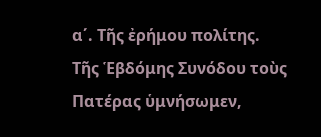α΄. Τῆς ἐρήμου πολίτης.
Τῆς Ἑβδόμης Συνόδου τοὺς Πατέρας ὑμνήσωμεν,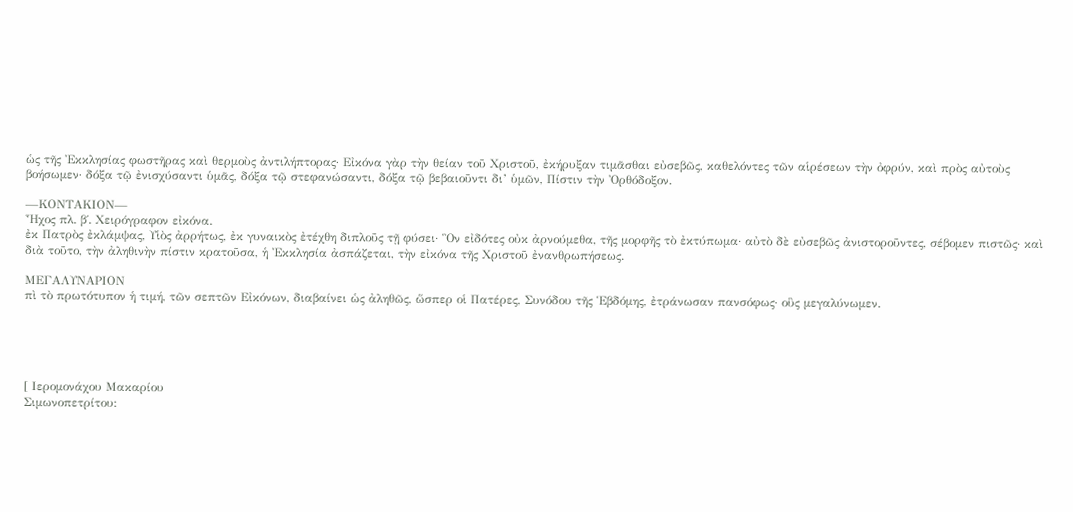ὡς τῆς Ἐκκλησίας φωστῆρας καὶ θερμοὺς ἀντιλήπτορας· Εἰκόνα γὰρ τὴν θείαν τοῦ Χριστοῦ, ἐκήρυξαν τιμᾶσθαι εὐσεβῶς, καθελόντες τῶν αἱρέσεων τὴν ὀφρύν, καὶ πρὸς αὐτοὺς βοήσωμεν· δόξα τῷ ἐνισχύσαντι ὑμᾶς, δόξα τῷ στεφανώσαντι, δόξα τῷ βεβαιοῦντι δι’ ὑμῶν, Πίστιν τὴν Ὀρθόδοξον.

—ΚΟΝΤΑΚΙΟΝ—
Ἦχος πλ. β΄. Χειρόγραφον εἰκόνα.
ἐκ Πατρὸς ἐκλάμψας, Υἱὸς ἀρρήτως, ἐκ γυναικὸς ἐτέχθη διπλοῦς τῇ φύσει· Ὃν εἰδότες οὐκ ἀρνούμεθα, τῆς μορφῆς τὸ ἐκτύπωμα· αὐτὸ δὲ εὐσεβῶς ἀνιστοροῦντες, σέβομεν πιστῶς· καὶ διὰ τοῦτο, τὴν ἀληθινὴν πίστιν κρατοῦσα, ἡ Ἐκκλησία ἀσπάζεται, τὴν εἰκόνα τῆς Χριστοῦ ἐνανθρωπήσεως.

ΜΕΓΑΛΥΝΑΡΙΟΝ
πὶ τὸ πρωτότυπον ἡ τιμή, τῶν σεπτῶν Εἰκόνων, διαβαίνει ὡς ἀληθῶς, ὥσπερ οἱ Πατέρες, Συνόδου τῆς Ἑβδόμης, ἐτράνωσαν πανσόφως· οὓς μεγαλύνωμεν.





[ Ιερομονάχου Μακαρίου
Σιμωνοπετρίτου: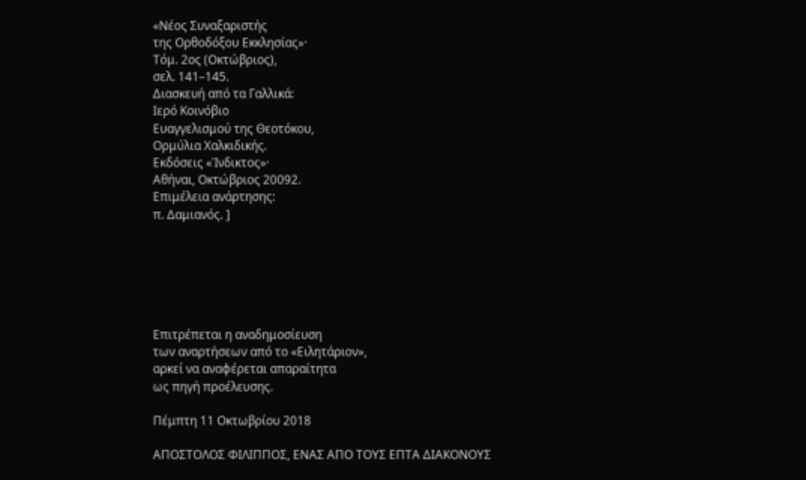«Νέος Συναξαριστής
της Ορθοδόξου Εκκλησίας»·
Τόμ. 2ος (Οκτώβριος),
σελ. 141–145.
Διασκευή από τα Γαλλικά:
Ιερό Κοινόβιο
Ευαγγελισμού της Θεοτόκου,
Ορμύλια Χαλκιδικής.
Εκδόσεις «Ίνδικτος»·
Αθήναι, Οκτώβριος 20092.
Επιμέλεια ανάρτησης:
π. Δαμιανός. ]






Επιτρέπεται η αναδημοσίευση
των αναρτήσεων από το «Ειλητάριον»,
αρκεί να αναφέρεται απαραίτητα
ως πηγή προέλευσης.

Πέμπτη 11 Οκτωβρίου 2018

ΑΠΟΣΤΟΛΟΣ ΦΙΛΙΠΠΟΣ, ΕΝΑΣ ΑΠΟ ΤΟΥΣ ΕΠΤΑ ΔΙΑΚΟΝΟΥΣ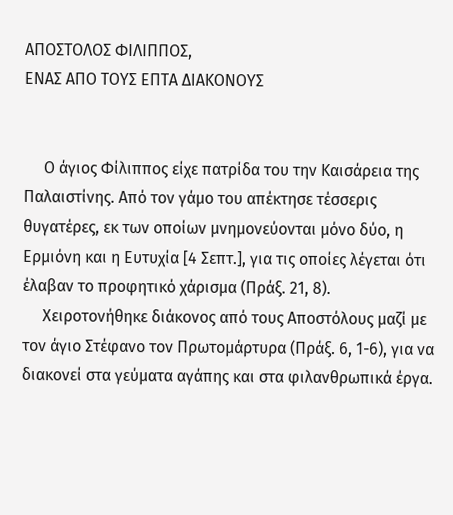ΑΠΟΣΤΟΛΟΣ ΦΙΛΙΠΠΟΣ,
ΕΝΑΣ ΑΠΟ ΤΟΥΣ ΕΠΤΑ ΔΙΑΚΟΝΟΥΣ


     Ο άγιος Φίλιππος είχε πατρίδα του την Καισάρεια της Παλαιστίνης. Από τον γάμο του απέκτησε τέσσερις θυγατέρες, εκ των οποίων μνημονεύονται μόνο δύο, η Ερμιόνη και η Ευτυχία [4 Σεπτ.], για τις οποίες λέγεται ότι έλαβαν το προφητικό χάρισμα (Πράξ. 21, 8).
     Χειροτονήθηκε διάκονος από τους Αποστόλους μαζί με τον άγιο Στέφανο τον Πρωτομάρτυρα (Πράξ. 6, 1-6), για να διακονεί στα γεύματα αγάπης και στα φιλανθρωπικά έργα.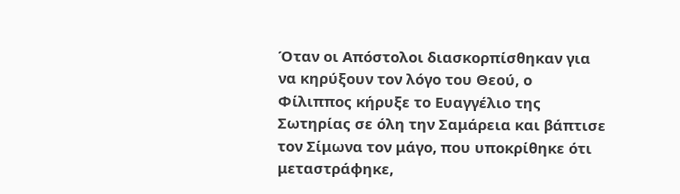Όταν οι Απόστολοι διασκορπίσθηκαν για να κηρύξουν τον λόγο του Θεού, ο Φίλιππος κήρυξε το Ευαγγέλιο της Σωτηρίας σε όλη την Σαμάρεια και βάπτισε τον Σίμωνα τον μάγο, που υποκρίθηκε ότι μεταστράφηκε,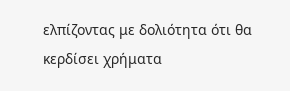ελπίζοντας με δολιότητα ότι θα κερδίσει χρήματα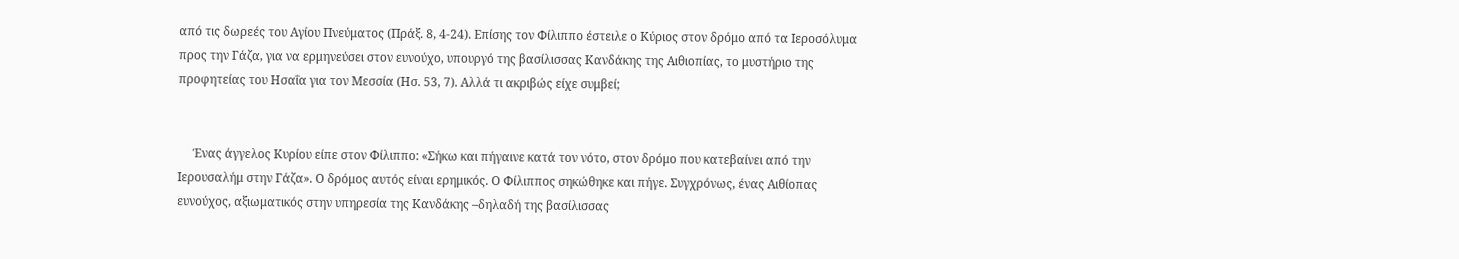από τις δωρεές του Αγίου Πνεύματος (Πράξ. 8, 4-24). Επίσης τον Φίλιππο έστειλε ο Κύριος στον δρόμο από τα Ιεροσόλυμα προς την Γάζα, για να ερμηνεύσει στον ευνούχο, υπουργό της βασίλισσας Κανδάκης της Αιθιοπίας, το μυστήριο της προφητείας του Ησαΐα για τον Μεσσία (Ησ. 53, 7). Αλλά τι ακριβώς είχε συμβεί;


     Ένας άγγελος Κυρίου είπε στον Φίλιππο: «Σήκω και πήγαινε κατά τον νότο, στον δρόμο που κατεβαίνει από την Ιερουσαλήμ στην Γάζα». Ο δρόμος αυτός είναι ερημικός. Ο Φίλιππος σηκώθηκε και πήγε. Συγχρόνως, ένας Αιθίοπας ευνούχος, αξιωματικός στην υπηρεσία της Κανδάκης –δηλαδή της βασίλισσας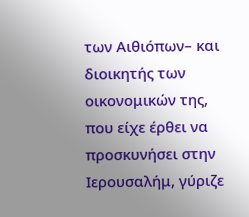των Αιθιόπων– και διοικητής των οικονομικών της, που είχε έρθει να προσκυνήσει στην Ιερουσαλήμ, γύριζε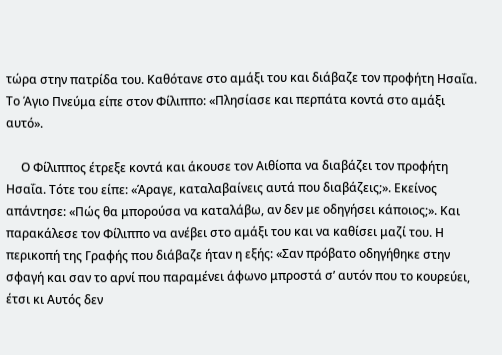τώρα στην πατρίδα του. Καθότανε στο αμάξι του και διάβαζε τον προφήτη Ησαΐα. Το Άγιο Πνεύμα είπε στον Φίλιππο: «Πλησίασε και περπάτα κοντά στο αμάξι αυτό».

     Ο Φίλιππος έτρεξε κοντά και άκουσε τον Αιθίοπα να διαβάζει τον προφήτη Ησαΐα. Τότε του είπε: «Άραγε, καταλαβαίνεις αυτά που διαβάζεις;». Εκείνος απάντησε: «Πώς θα μπορούσα να καταλάβω, αν δεν με οδηγήσει κάποιος;». Και παρακάλεσε τον Φίλιππο να ανέβει στο αμάξι του και να καθίσει μαζί του. Η περικοπή της Γραφής που διάβαζε ήταν η εξής: «Σαν πρόβατο οδηγήθηκε στην σφαγή και σαν το αρνί που παραμένει άφωνο μπροστά σ’ αυτόν που το κουρεύει, έτσι κι Αυτός δεν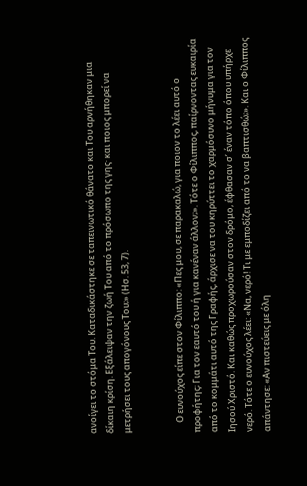ανοίγει το στόμα Του. Καταδικάστηκε σε ταπεινωτικό θάνατο και Του αρνήθηκαν μια δίκαιη κρίση. Εξάλειψαν την ζωή Του από το πρόσωπο της γης· και ποιος μπορεί να μετρήσει τους απογόνους Του;» (Ησ. 53, 7).


     Ο ευνούχος είπε στον Φίλιππο: «Πες μου, σε παρακαλώ, για ποιον το λέει αυτό ο προφήτης; Για τον εαυτό του ή για κανέναν άλλον;». Τότε ο Φίλιππος, παίρνοντας ευκαιρία από το κομμάτι αυτό της Γραφής, άρχισε να του κηρύττει το χαρμόσυνο μήνυμα για τον Ιησού Χριστό. Και καθώς προχωρούσαν στον δρόμο, έφθασαν σ’ έναν τόπο όπου υπήρχε νερό. Τότε ο ευνούχος λέει: «Να, νερό! Τι με εμποδίζει από το να βαπτισθώ;». Και ο Φίλιππος απάντησε: «Αν πιστεύεις με όλη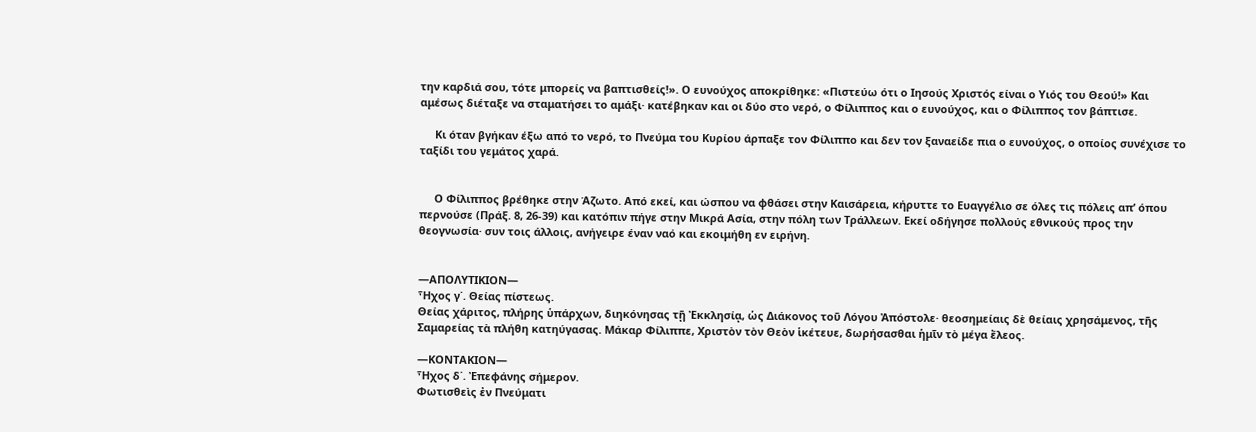την καρδιά σου, τότε μπορείς να βαπτισθείς!». Ο ευνούχος αποκρίθηκε: «Πιστεύω ότι ο Ιησούς Χριστός είναι ο Υιός του Θεού!» Και αμέσως διέταξε να σταματήσει το αμάξι· κατέβηκαν και οι δύο στο νερό, ο Φίλιππος και ο ευνούχος, και ο Φίλιππος τον βάπτισε.

     Κι όταν βγήκαν έξω από το νερό, το Πνεύμα του Κυρίου άρπαξε τον Φίλιππο και δεν τον ξαναείδε πια ο ευνούχος, ο οποίος συνέχισε το ταξίδι του γεμάτος χαρά.


     Ο Φίλιππος βρέθηκε στην Άζωτο. Από εκεί, και ώσπου να φθάσει στην Καισάρεια, κήρυττε το Ευαγγέλιο σε όλες τις πόλεις απ’ όπου περνούσε (Πράξ. 8, 26-39) και κατόπιν πήγε στην Μικρά Ασία, στην πόλη των Τράλλεων. Εκεί οδήγησε πολλούς εθνικούς προς την θεογνωσία· συν τοις άλλοις, ανήγειρε έναν ναό και εκοιμήθη εν ειρήνη.


—ΑΠΟΛΥΤΙΚΙΟΝ—
Ἦχος γ΄. Θείας πίστεως.
Θείας χάριτος, πλήρης ὑπάρχων, διηκόνησας τῇ Ἐκκλησίᾳ, ὡς Διάκονος τοῦ Λόγου Ἀπόστολε· θεοσημείαις δὲ θείαις χρησάμενος, τῆς Σαμαρείας τὰ πλήθη κατηύγασας. Μάκαρ Φίλιππε, Χριστὸν τὸν Θεὸν ἱκέτευε, δωρήσασθαι ἡμῖν τὸ μέγα ἔλεος.

—ΚΟΝΤΑΚΙΟΝ—
Ἦχος δ΄. Ἐπεφάνης σήμερον.
Φωτισθεὶς ἐν Πνεύματι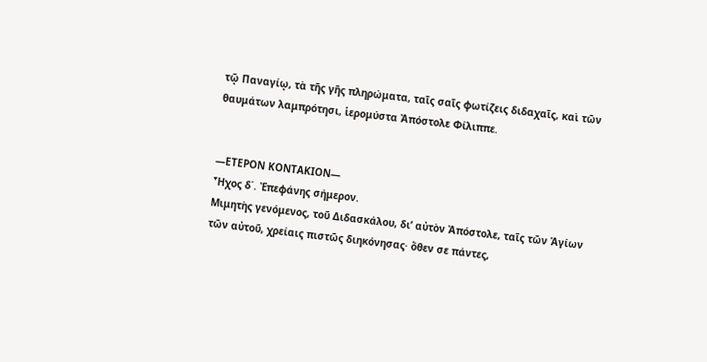τῷ Παναγίῳ, τὰ τῆς γῆς πληρώματα, ταῖς σαῖς φωτίζεις διδαχαῖς, καὶ τῶν θαυμάτων λαμπρότησι, ἱερομύστα Ἀπόστολε Φίλιππε.


—ΕΤΕΡΟΝ ΚΟΝΤΑΚΙΟΝ—
Ἦχος δ΄. Ἐπεφάνης σήμερον.
Μιμητὴς γενόμενος, τοῦ Διδασκάλου, δι’ αὐτὸν Ἀπόστολε, ταῖς τῶν Ἁγίων τῶν αὐτοῦ, χρείαις πιστῶς διηκόνησας· ὅθεν σε πάντες,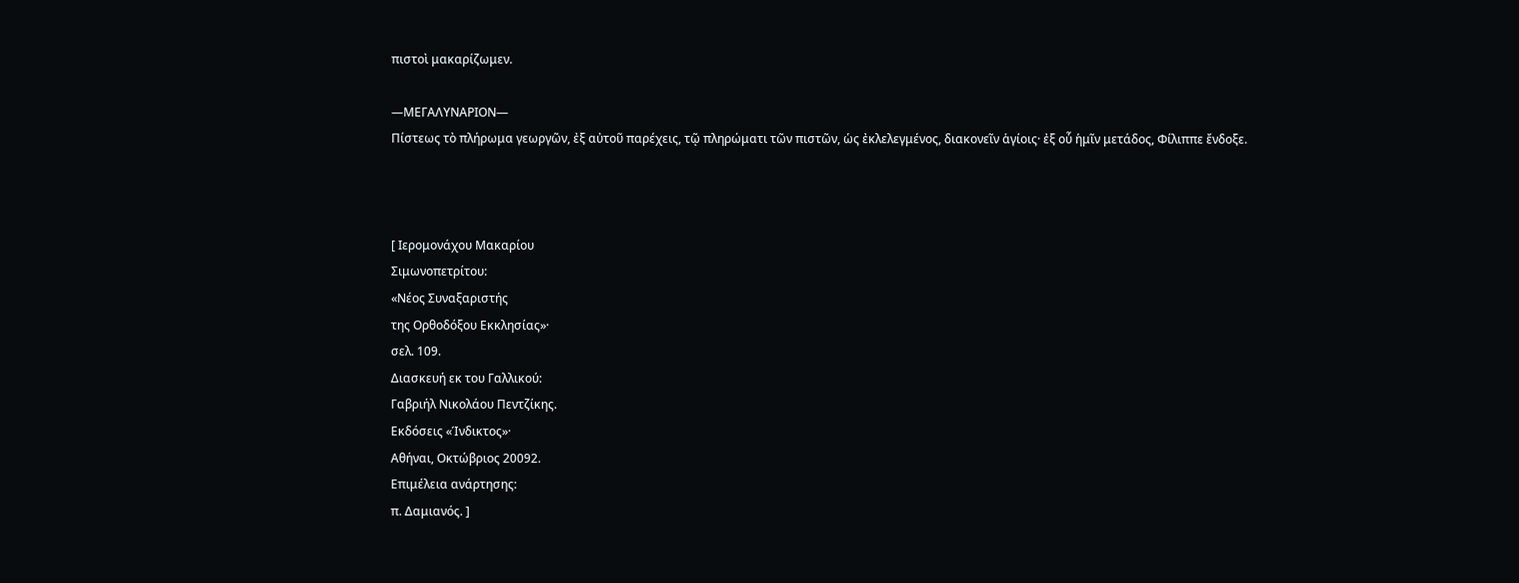πιστοὶ μακαρίζωμεν.

—ΜΕΓΑΛΥΝΑΡΙΟΝ—
Πίστεως τὸ πλήρωμα γεωργῶν, ἐξ αὐτοῦ παρέχεις, τῷ πληρώματι τῶν πιστῶν, ὡς ἐκλελεγμένος, διακονεῖν ἁγίοις· ἐξ οὗ ἡμῖν μετάδος, Φίλιππε ἔνδοξε.



[ Ιερομονάχου Μακαρίου
Σιμωνοπετρίτου:
«Νέος Συναξαριστής
της Ορθοδόξου Εκκλησίας»·
σελ. 109.
Διασκευή εκ του Γαλλικού:
Γαβριήλ Νικολάου Πεντζίκης.
Εκδόσεις «Ίνδικτος»·
Αθήναι, Οκτώβριος 20092.
Επιμέλεια ανάρτησης:
π. Δαμιανός. ]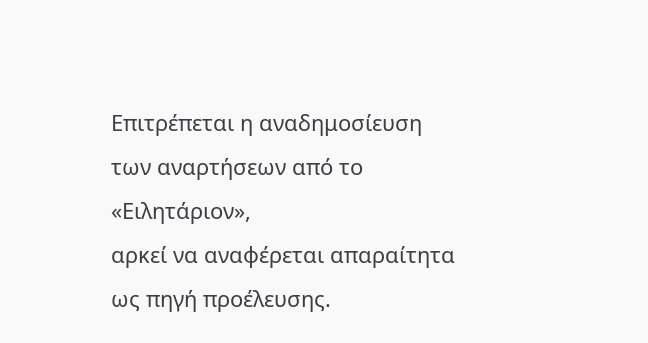Επιτρέπεται η αναδημοσίευση
των αναρτήσεων από το «Ειλητάριον»,
αρκεί να αναφέρεται απαραίτητα
ως πηγή προέλευσης.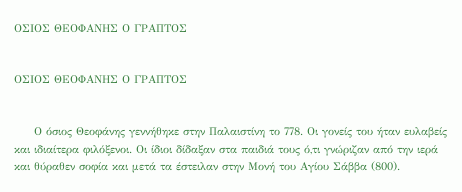ΟΣΙΟΣ ΘΕΟΦΑΝΗΣ Ο ΓΡΑΠΤΟΣ


ΟΣΙΟΣ ΘΕΟΦΑΝΗΣ Ο ΓΡΑΠΤΟΣ


     Ο όσιος Θεοφάνης γεννήθηκε στην Παλαιστίνη το 778. Οι γονείς του ήταν ευλαβείς και ιδιαίτερα φιλόξενοι. Οι ίδιοι δίδαξαν στα παιδιά τους ό,τι γνώριζαν από την ιερά και θύραθεν σοφία και μετά τα έστειλαν στην Μονή του Αγίου Σάββα (800).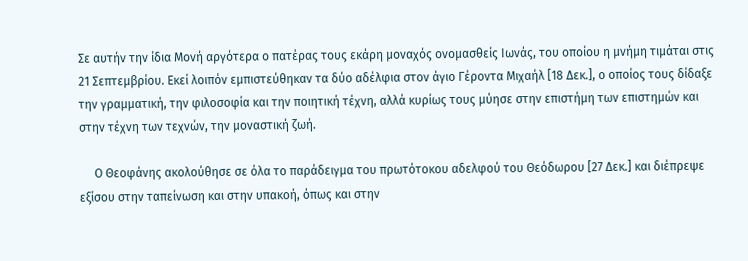Σε αυτήν την ίδια Μονή αργότερα ο πατέρας τους εκάρη μοναχός ονομασθείς Ιωνάς, του οποίου η μνήμη τιμάται στις 21 Σεπτεμβρίου. Εκεί λοιπόν εμπιστεύθηκαν τα δύο αδέλφια στον άγιο Γέροντα Μιχαήλ [18 Δεκ.], ο οποίος τους δίδαξε την γραμματική, την φιλοσοφία και την ποιητική τέχνη, αλλά κυρίως τους μύησε στην επιστήμη των επιστημών και στην τέχνη των τεχνών, την μοναστική ζωή.

     Ο Θεοφάνης ακολούθησε σε όλα το παράδειγμα του πρωτότοκου αδελφού του Θεόδωρου [27 Δεκ.] και διέπρεψε εξίσου στην ταπείνωση και στην υπακοή, όπως και στην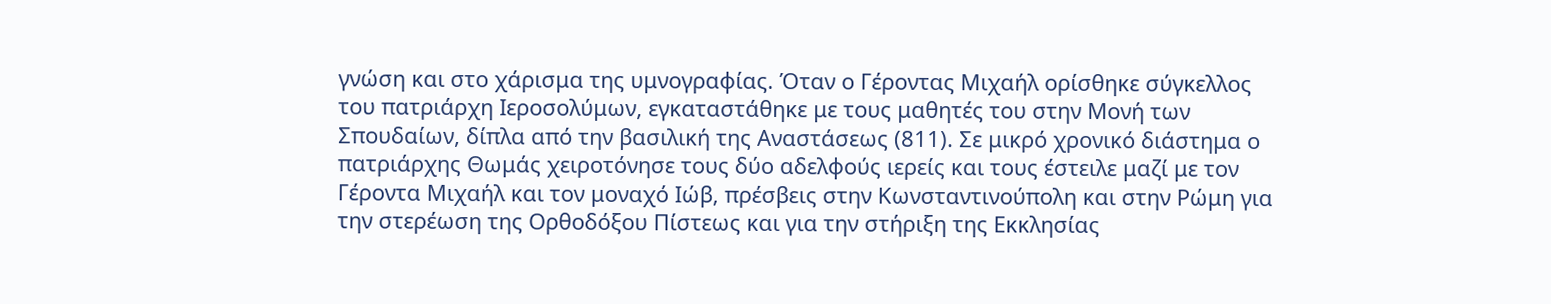γνώση και στο χάρισμα της υμνογραφίας. Όταν ο Γέροντας Μιχαήλ ορίσθηκε σύγκελλος του πατριάρχη Ιεροσολύμων, εγκαταστάθηκε με τους μαθητές του στην Μονή των Σπουδαίων, δίπλα από την βασιλική της Αναστάσεως (811). Σε μικρό χρονικό διάστημα ο πατριάρχης Θωμάς χειροτόνησε τους δύο αδελφούς ιερείς και τους έστειλε μαζί με τον Γέροντα Μιχαήλ και τον μοναχό Ιώβ, πρέσβεις στην Κωνσταντινούπολη και στην Ρώμη για την στερέωση της Ορθοδόξου Πίστεως και για την στήριξη της Εκκλησίας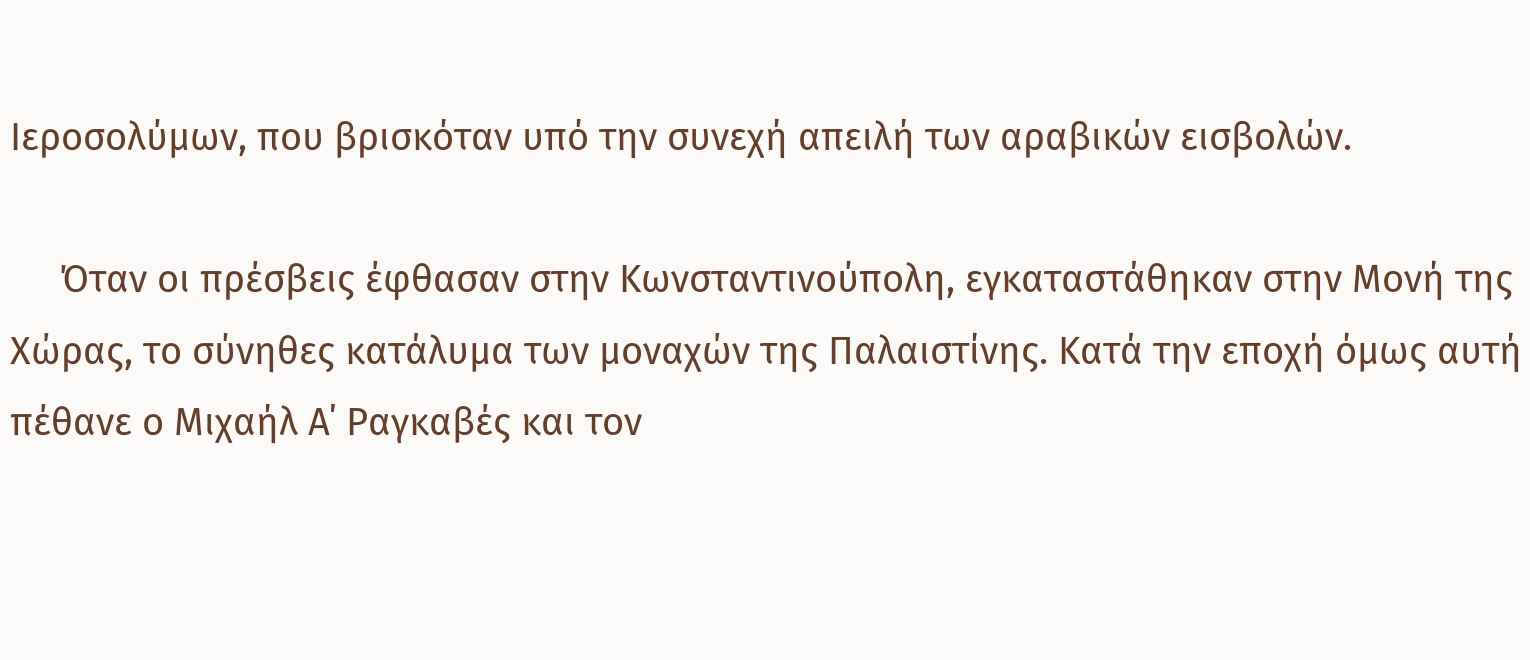Ιεροσολύμων, που βρισκόταν υπό την συνεχή απειλή των αραβικών εισβολών.

     Όταν οι πρέσβεις έφθασαν στην Κωνσταντινούπολη, εγκαταστάθηκαν στην Μονή της Χώρας, το σύνηθες κατάλυμα των μοναχών της Παλαιστίνης. Κατά την εποχή όμως αυτή πέθανε ο Μιχαήλ Α΄ Ραγκαβές και τον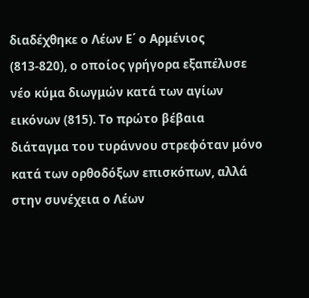διαδέχθηκε ο Λέων Ε΄ ο Αρμένιος (813-820), ο οποίος γρήγορα εξαπέλυσε νέο κύμα διωγμών κατά των αγίων εικόνων (815). Το πρώτο βέβαια διάταγμα του τυράννου στρεφόταν μόνο κατά των ορθοδόξων επισκόπων, αλλά στην συνέχεια ο Λέων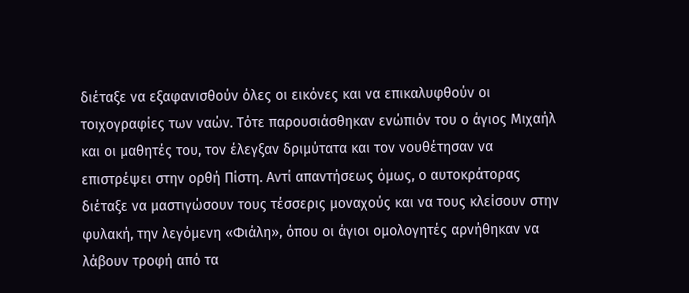διέταξε να εξαφανισθούν όλες οι εικόνες και να επικαλυφθούν οι τοιχογραφίες των ναών. Τότε παρουσιάσθηκαν ενώπιόν του ο άγιος Μιχαήλ και οι μαθητές του, τον έλεγξαν δριμύτατα και τον νουθέτησαν να επιστρέψει στην ορθή Πίστη. Αντί απαντήσεως όμως, ο αυτοκράτορας διέταξε να μαστιγώσουν τους τέσσερις μοναχούς και να τους κλείσουν στην φυλακή, την λεγόμενη «Φιάλη», όπου οι άγιοι ομολογητές αρνήθηκαν να λάβουν τροφή από τα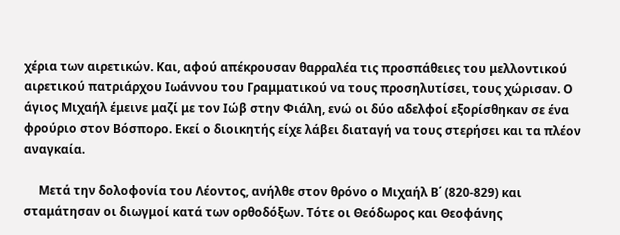χέρια των αιρετικών. Και, αφού απέκρουσαν θαρραλέα τις προσπάθειες του μελλοντικού αιρετικού πατριάρχου Ιωάννου του Γραμματικού να τους προσηλυτίσει, τους χώρισαν. Ο άγιος Μιχαήλ έμεινε μαζί με τον Ιώβ στην Φιάλη, ενώ οι δύο αδελφοί εξορίσθηκαν σε ένα φρούριο στον Βόσπορο. Εκεί ο διοικητής είχε λάβει διαταγή να τους στερήσει και τα πλέον αναγκαία.

     Μετά την δολοφονία του Λέοντος, ανήλθε στον θρόνο ο Μιχαήλ Β΄ (820-829) και σταμάτησαν οι διωγμοί κατά των ορθοδόξων. Τότε οι Θεόδωρος και Θεοφάνης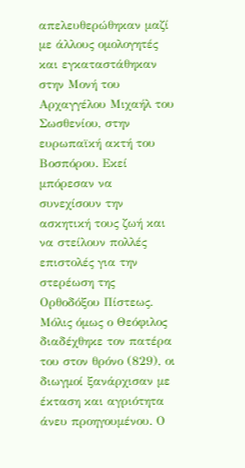απελευθερώθηκαν μαζί με άλλους ομολογητές και εγκαταστάθηκαν στην Μονή του Αρχαγγέλου Μιχαήλ του Σωσθενίου, στην ευρωπαϊκή ακτή του Βοσπόρου. Εκεί μπόρεσαν να συνεχίσουν την ασκητική τους ζωή και να στείλουν πολλές επιστολές για την στερέωση της Ορθοδόξου Πίστεως. Μόλις όμως ο Θεόφιλος διαδέχθηκε τον πατέρα του στον θρόνο (829), οι διωγμοί ξανάρχισαν με έκταση και αγριότητα άνευ προηγουμένου. Ο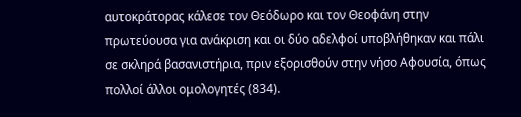αυτοκράτορας κάλεσε τον Θεόδωρο και τον Θεοφάνη στην πρωτεύουσα για ανάκριση και οι δύο αδελφοί υποβλήθηκαν και πάλι σε σκληρά βασανιστήρια, πριν εξορισθούν στην νήσο Αφουσία, όπως πολλοί άλλοι ομολογητές (834).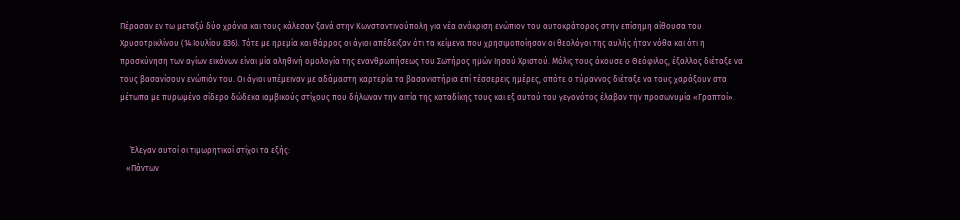Πέρασαν εν τω μεταξύ δύο χρόνια και τους κάλεσαν ξανά στην Κωνσταντινούπολη για νέα ανάκριση ενώπιον του αυτοκράτορος στην επίσημη αίθουσα του Χρυσοτρικλίνου (14 Ιουλίου 836). Τότε με ηρεμία και θάρρος οι άγιοι απέδειξαν ότι τα κείμενα που χρησιμοποίησαν οι θεολόγοι της αυλής ήταν νόθα και ότι η προσκύνηση των αγίων εικόνων είναι μία αληθινή ομολογία της ενανθρωπήσεως του Σωτήρος ημών Ιησού Χριστού. Μόλις τους άκουσε ο Θεόφιλος, έξαλλος διέταξε να τους βασανίσουν ενώπιόν του. Οι άγιοι υπέμειναν με αδάμαστη καρτερία τα βασανιστήρια επί τέσσερεις ημέρες, οπότε ο τύραννος διέταξε να τους χαράξουν στα μέτωπα με πυρωμένο σίδερο δώδεκα ιαμβικούς στίχους που δήλωναν την αιτία της καταδίκης τους και εξ αυτού του γεγονότος έλαβαν την προσωνυμία «Γραπτοί».


     Έλεγαν αυτοί οι τιμωρητικοί στίχοι τα εξής:
   «Πάντων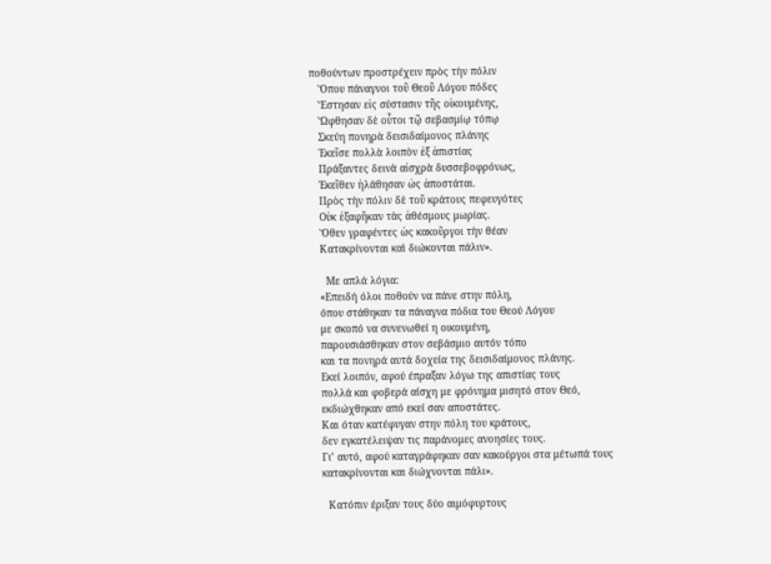ποθούντων προστρέχειν πρὸς τὴν πόλιν
   Ὅπου πάναγνοι τοῦ Θεοῦ Λόγου πόδες
   Ἔστησαν εἰς σύστασιν τῆς οἰκουμένης,
   Ὤφθησαν δὲ οὗτοι τῷ σεβασμίῳ τόπῳ
   Σκεύη πονηρὰ δεισιδαίμονος πλάνης
   Ἐκεῖσε πολλὰ λοιπὸν ἐξ ἀπιστίας
   Πράξαντες δεινὰ αἰσχρὰ δυσσεβοφρόνως,
   Ἐκεῖθεν ἠλάθησαν ὡς ἀποστάται.
   Πρὸς τὴν πόλιν δὲ τοῦ κράτους πεφευγότες
   Οὐκ ἐξαφῆκαν τὰς ἀθέσμους μωρίας.
   Ὅθεν γραφέντες ὡς κακοῦργοι τὴν θέαν
   Κατακρίνονται καὶ διώκονται πάλιν».

     Με απλά λόγια:
   «Επειδή όλοι ποθούν να πάνε στην πόλη,
   όπου στάθηκαν τα πάναγνα πόδια του Θεού Λόγου
   με σκοπό να συνενωθεί η οικουμένη,
   παρουσιάσθηκαν στον σεβάσμιο αυτόν τόπο
   και τα πονηρά αυτά δοχεία της δεισιδαίμονος πλάνης.
   Εκεί λοιπόν, αφού έπραξαν λόγω της απιστίας τους
   πολλά και φοβερά αίσχη με φρόνημα μισητό στον Θεό,
   εκδιώχθηκαν από εκεί σαν αποστάτες.
   Και όταν κατέφυγαν στην πόλη του κράτους,
   δεν εγκατέλειψαν τις παράνομες ανοησίες τους.
   Γι’ αυτό, αφού καταγράφηκαν σαν κακούργοι στα μέτωπά τους
   κατακρίνονται και διώχνονται πάλι».

     Κατόπιν έριξαν τους δύο αιμόφυρτους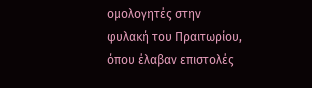ομολογητές στην φυλακή του Πραιτωρίου, όπου έλαβαν επιστολές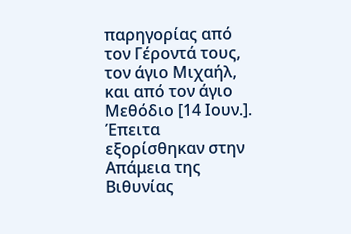παρηγορίας από τον Γέροντά τους, τον άγιο Μιχαήλ, και από τον άγιο Μεθόδιο [14 Ιουν.]. Έπειτα εξορίσθηκαν στην Απάμεια της Βιθυνίας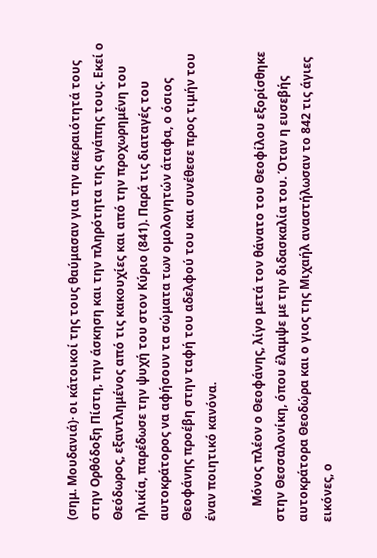(σημ. Μουδανιά)· οι κάτοικοί της τους θαύμασαν για την ακεραιότητά τους στην Ορθόδοξη Πίστη, την άσκηση και την πληρότητα της αγάπης τους. Εκεί ο Θεόδωρος, εξαντλημένος από τις κακουχίες και από την προχωρημένη του ηλικία, παρέδωσε την ψυχή του στον Κύριο (841). Παρά τις διαταγές του αυτοκράτορος να αφήσουν τα σώματα των ομολογητών άταφα, ο όσιος Θεοφάνης προέβη στην ταφή του αδελφού του και συνέθεσε προς τιμήν του έναν ποιητικό κανόνα.

     Μόνος πλέον ο Θεοφάνης, λίγο μετά τον θάνατο του Θεοφίλου εξορίσθηκε στην Θεσσαλονίκη, όπου έλαμψε με την διδασκαλία του. Όταν η ευσεβής αυτοκράτορα Θεοδώρα και ο γιος της Μιχαήλ αναστήλωσαν το 842 τις άγιες εικόνες, ο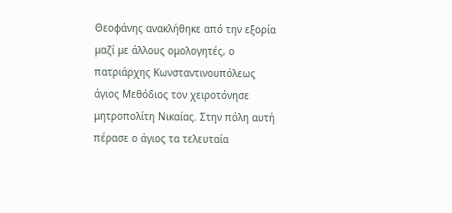Θεοφάνης ανακλήθηκε από την εξορία μαζί με άλλους ομολογητές, ο πατριάρχης Κωνσταντινουπόλεως άγιος Μεθόδιος τον χειροτόνησε μητροπολίτη Νικαίας. Στην πόλη αυτή πέρασε ο άγιος τα τελευταία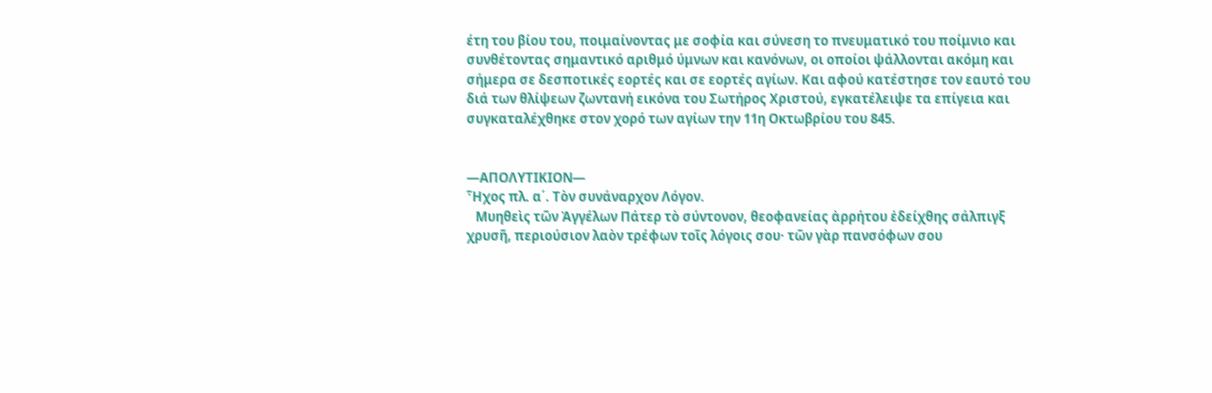έτη του βίου του, ποιμαίνοντας με σοφία και σύνεση το πνευματικό του ποίμνιο και συνθέτοντας σημαντικό αριθμό ύμνων και κανόνων, οι οποίοι ψάλλονται ακόμη και σήμερα σε δεσποτικές εορτές και σε εορτές αγίων. Και αφού κατέστησε τον εαυτό του διά των θλίψεων ζωντανή εικόνα του Σωτήρος Χριστού, εγκατέλειψε τα επίγεια και συγκαταλέχθηκε στον χορό των αγίων την 11η Οκτωβρίου του 845.


—ΑΠΟΛΥΤΙΚΙΟΝ—
Ἦχος πλ. α΄. Τὸν συνάναρχον Λόγον.
   Μυηθεὶς τῶν Ἀγγέλων Πάτερ τὸ σύντονον, θεοφανείας ἀρρήτου ἐδείχθης σάλπιγξ χρυσῆ, περιούσιον λαὸν τρέφων τοῖς λόγοις σου· τῶν γὰρ πανσόφων σου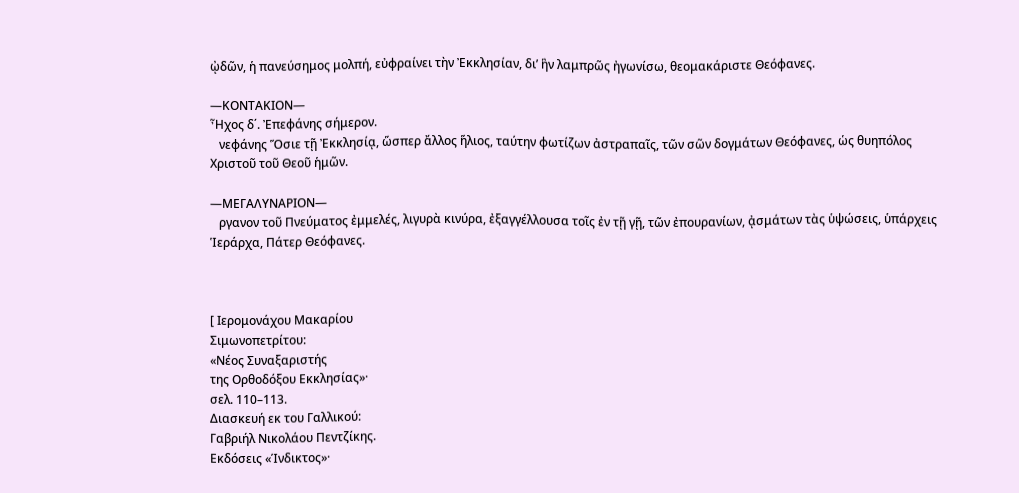ᾠδῶν, ἡ πανεύσημος μολπή, εὐφραίνει τὴν Ἐκκλησίαν, δι’ ἣν λαμπρῶς ἠγωνίσω, θεομακάριστε Θεόφανες.

—ΚΟΝΤΑΚΙΟΝ—
Ἦχος δ΄. Ἐπεφάνης σήμερον.
   νεφάνης Ὅσιε τῇ Ἐκκλησίᾳ, ὥσπερ ἄλλος ἥλιος, ταύτην φωτίζων ἀστραπαῖς, τῶν σῶν δογμάτων Θεόφανες, ὡς θυηπόλος Χριστοῦ τοῦ Θεοῦ ἡμῶν.

—ΜΕΓΑΛΥΝΑΡΙΟΝ—
   ργανον τοῦ Πνεύματος ἐμμελές, λιγυρὰ κινύρα, ἐξαγγέλλουσα τοῖς ἐν τῇ γῇ, τῶν ἐπουρανίων, ᾀσμάτων τὰς ὑψώσεις, ὑπάρχεις Ἱεράρχα, Πάτερ Θεόφανες.



[ Ιερομονάχου Μακαρίου
Σιμωνοπετρίτου:
«Νέος Συναξαριστής
της Ορθοδόξου Εκκλησίας»·
σελ. 110–113.
Διασκευή εκ του Γαλλικού:
Γαβριήλ Νικολάου Πεντζίκης.
Εκδόσεις «Ίνδικτος»·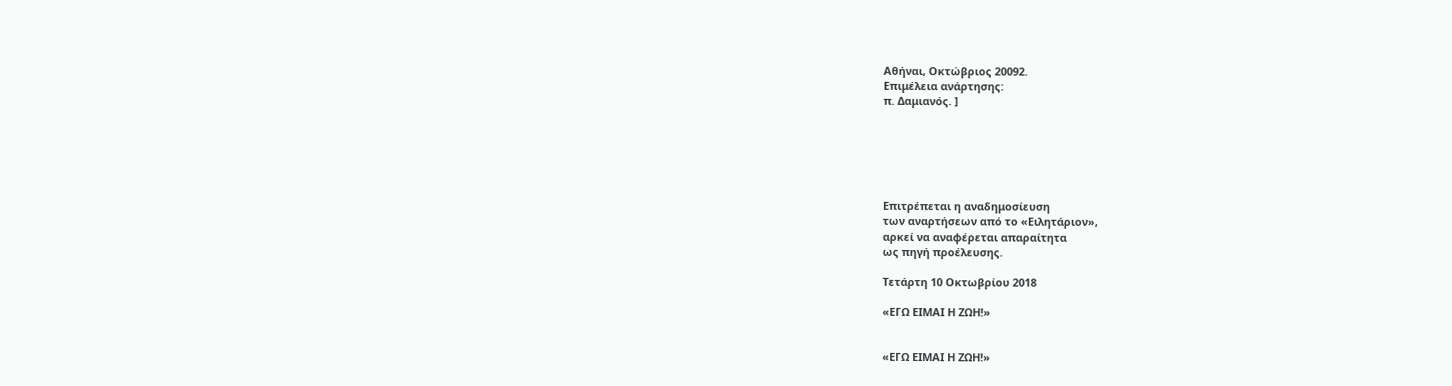Αθήναι, Οκτώβριος 20092.
Επιμέλεια ανάρτησης:
π. Δαμιανός. ]






Επιτρέπεται η αναδημοσίευση
των αναρτήσεων από το «Ειλητάριον»,
αρκεί να αναφέρεται απαραίτητα
ως πηγή προέλευσης.

Τετάρτη 10 Οκτωβρίου 2018

«ΕΓΩ ΕΙΜΑΙ Η ΖΩΗ!»


«ΕΓΩ ΕΙΜΑΙ Η ΖΩΗ!»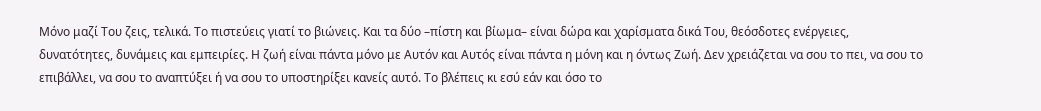Μόνο μαζί Του ζεις, τελικά. Το πιστεύεις γιατί το βιώνεις. Και τα δύο –πίστη και βίωμα– είναι δώρα και χαρίσματα δικά Του, θεόσδοτες ενέργειες, δυνατότητες, δυνάμεις και εμπειρίες. Η ζωή είναι πάντα μόνο με Αυτόν και Αυτός είναι πάντα η μόνη και η όντως Ζωή. Δεν χρειάζεται να σου το πει, να σου το επιβάλλει, να σου το αναπτύξει ή να σου το υποστηρίξει κανείς αυτό. Το βλέπεις κι εσύ εάν και όσο το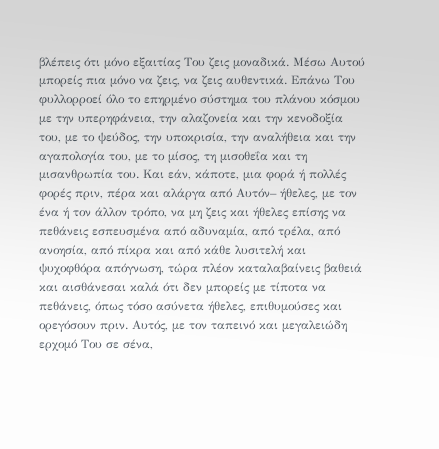βλέπεις ότι μόνο εξαιτίας Του ζεις μοναδικά. Μέσω Αυτού μπορείς πια μόνο να ζεις, να ζεις αυθεντικά. Επάνω Του φυλλορροεί όλο το επηρμένο σύστημα του πλάνου κόσμου με την υπερηφάνεια, την αλαζονεία και την κενοδοξία του, με το ψεύδος, την υποκρισία, την αναλήθεια και την αγαπολογία του, με το μίσος, τη μισοθεΐα και τη μισανθρωπία του. Και εάν, κάποτε, μια φορά ή πολλές φορές πριν, πέρα και αλάργα από Αυτόν– ήθελες, με τον ένα ή τον άλλον τρόπο, να μη ζεις και ήθελες επίσης να πεθάνεις εσπευσμένα από αδυναμία, από τρέλα, από ανοησία, από πίκρα και από κάθε λυσιτελή και ψυχοφθόρα απόγνωση, τώρα πλέον καταλαβαίνεις βαθειά και αισθάνεσαι καλά ότι δεν μπορείς με τίποτα να πεθάνεις, όπως τόσο ασύνετα ήθελες, επιθυμούσες και ορεγόσουν πριν. Αυτός, με τον ταπεινό και μεγαλειώδη ερχομό Του σε σένα,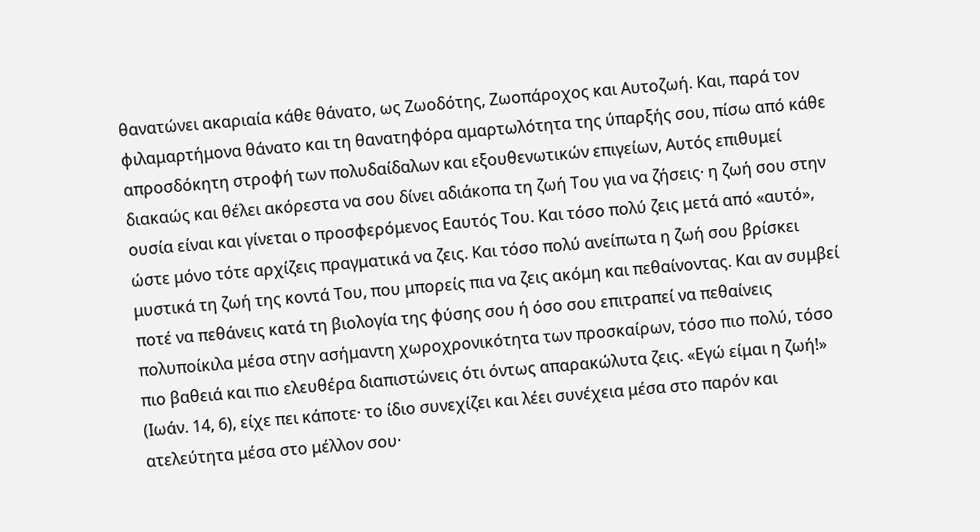θανατώνει ακαριαία κάθε θάνατο, ως Ζωοδότης, Ζωοπάροχος και Αυτοζωή. Και, παρά τον φιλαμαρτήμονα θάνατο και τη θανατηφόρα αμαρτωλότητα της ύπαρξής σου, πίσω από κάθε απροσδόκητη στροφή των πολυδαίδαλων και εξουθενωτικών επιγείων, Αυτός επιθυμεί διακαώς και θέλει ακόρεστα να σου δίνει αδιάκοπα τη ζωή Του για να ζήσεις· η ζωή σου στην ουσία είναι και γίνεται ο προσφερόμενος Εαυτός Του. Και τόσο πολύ ζεις μετά από «αυτό», ώστε μόνο τότε αρχίζεις πραγματικά να ζεις. Και τόσο πολύ ανείπωτα η ζωή σου βρίσκει μυστικά τη ζωή της κοντά Του, που μπορείς πια να ζεις ακόμη και πεθαίνοντας. Και αν συμβεί ποτέ να πεθάνεις κατά τη βιολογία της φύσης σου ή όσο σου επιτραπεί να πεθαίνεις πολυποίκιλα μέσα στην ασήμαντη χωροχρονικότητα των προσκαίρων, τόσο πιο πολύ, τόσο πιο βαθειά και πιο ελευθέρα διαπιστώνεις ότι όντως απαρακώλυτα ζεις. «Εγώ είμαι η ζωή!» (Ιωάν. 14, 6), είχε πει κάποτε· το ίδιο συνεχίζει και λέει συνέχεια μέσα στο παρόν και ατελεύτητα μέσα στο μέλλον σου·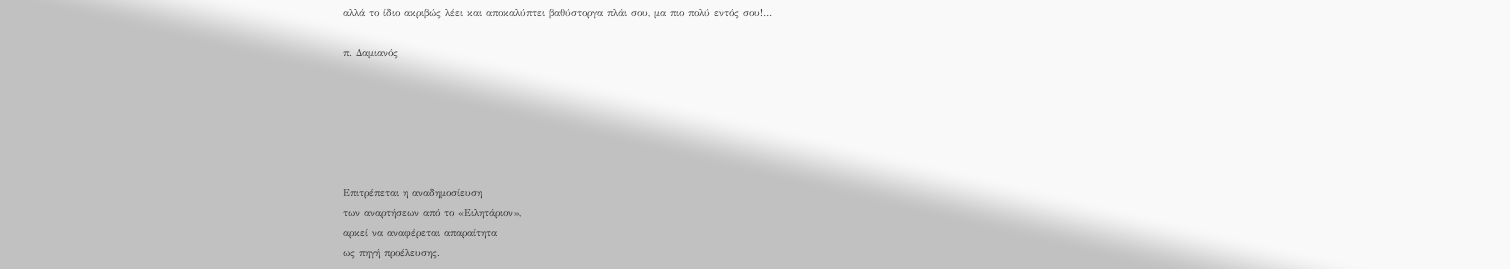αλλά το ίδιο ακριβώς λέει και αποκαλύπτει βαθύστοργα πλάι σου, μα πιο πολύ εντός σου!…

π. Δαμιανός






Επιτρέπεται η αναδημοσίευση
των αναρτήσεων από το «Ειλητάριον»,
αρκεί να αναφέρεται απαραίτητα
ως πηγή προέλευσης.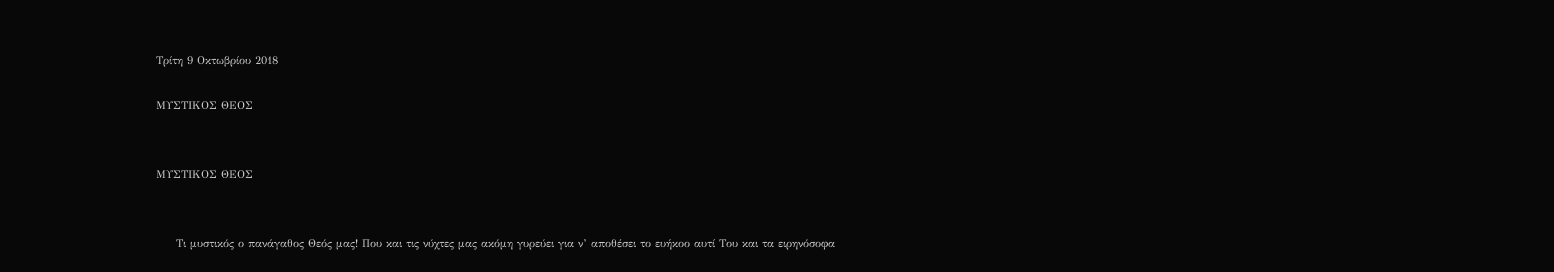Τρίτη 9 Οκτωβρίου 2018

ΜΥΣΤΙΚΟΣ ΘΕΟΣ


ΜΥΣΤΙΚΟΣ ΘΕΟΣ


     Τι μυστικός ο πανάγαθος Θεός μας! Που και τις νύχτες μας ακόμη γυρεύει για ν’ αποθέσει το ευήκοο αυτί Του και τα ειρηνόσοφα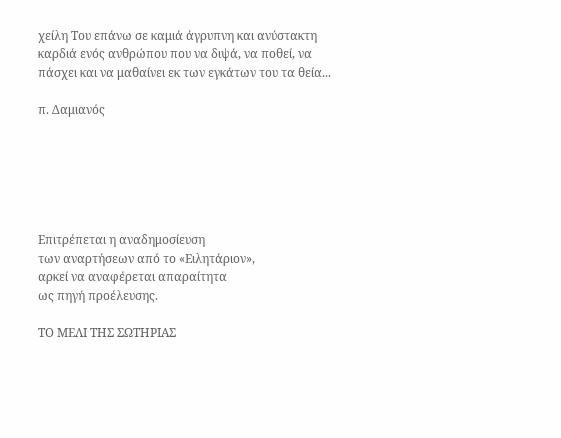χείλη Του επάνω σε καμιά άγρυπνη και ανύστακτη καρδιά ενός ανθρώπου που να διψά, να ποθεί, να πάσχει και να μαθαίνει εκ των εγκάτων του τα θεία...

π. Δαμιανός






Επιτρέπεται η αναδημοσίευση
των αναρτήσεων από το «Ειλητάριον»,
αρκεί να αναφέρεται απαραίτητα
ως πηγή προέλευσης.

ΤΟ ΜΕΛΙ ΤΗΣ ΣΩΤΗΡΙΑΣ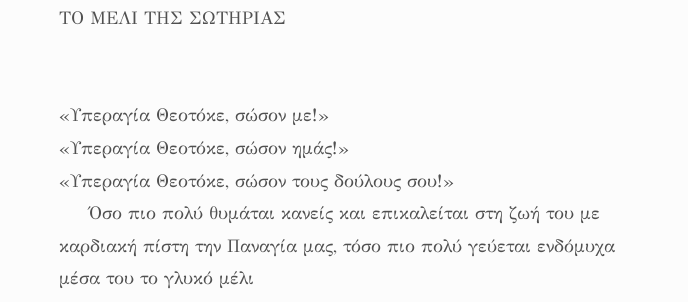ΤΟ ΜΕΛΙ ΤΗΣ ΣΩΤΗΡΙΑΣ


«Υπεραγία Θεοτόκε, σώσον με!»
«Υπεραγία Θεοτόκε, σώσον ημάς!»
«Υπεραγία Θεοτόκε, σώσον τους δούλους σου!»
     Όσο πιο πολύ θυμάται κανείς και επικαλείται στη ζωή του με καρδιακή πίστη την Παναγία μας, τόσο πιο πολύ γεύεται ενδόμυχα μέσα του το γλυκό μέλι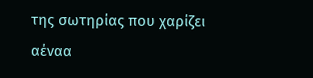της σωτηρίας που χαρίζει αέναα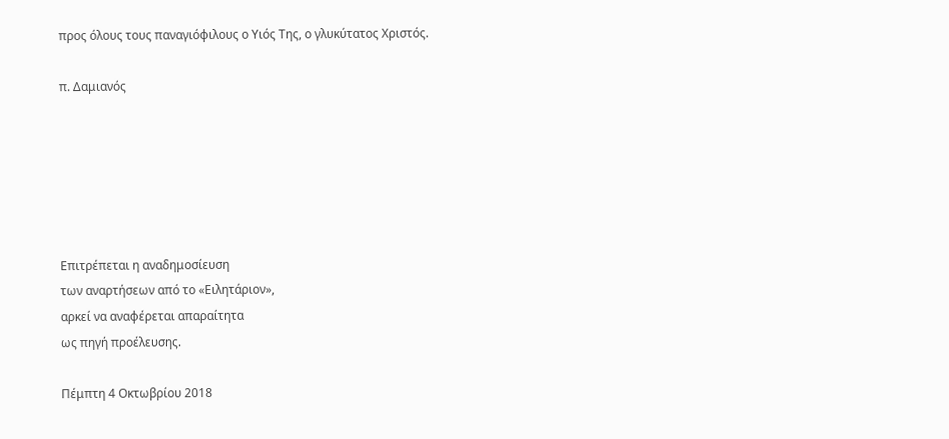προς όλους τους παναγιόφιλους ο Υιός Της, ο γλυκύτατος Χριστός.

π. Δαμιανός






Επιτρέπεται η αναδημοσίευση
των αναρτήσεων από το «Ειλητάριον»,
αρκεί να αναφέρεται απαραίτητα
ως πηγή προέλευσης.

Πέμπτη 4 Οκτωβρίου 2018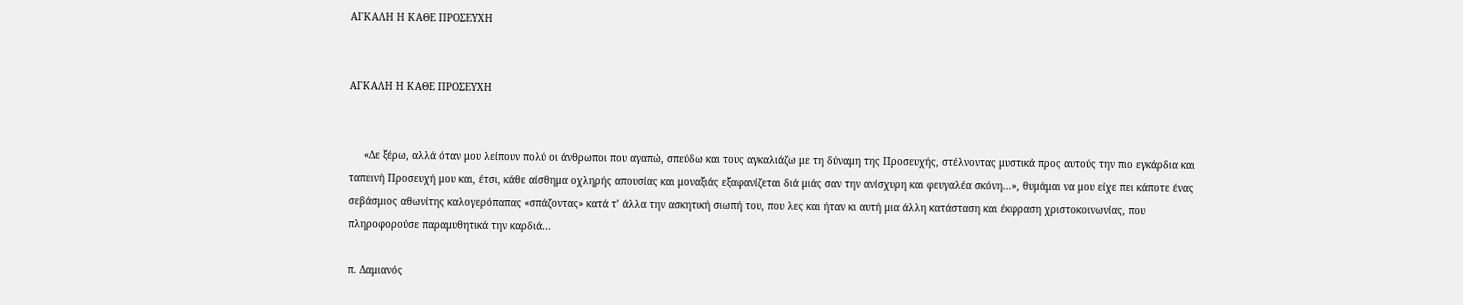ΑΓΚΑΛΗ Η ΚΑΘΕ ΠΡΟΣΕΥΧΗ


ΑΓΚΑΛΗ Η ΚΑΘΕ ΠΡΟΣΕΥΧΗ


     «Δε ξέρω, αλλά όταν μου λείπουν πολύ οι άνθρωποι που αγαπώ, σπεύδω και τους αγκαλιάζω με τη δύναμη της Προσευχής, στέλνοντας μυστικά προς αυτούς την πιο εγκάρδια και ταπεινή Προσευχή μου και, έτσι, κάθε αίσθημα οχληρής απουσίας και μοναξιάς εξαφανίζεται διά μιάς σαν την ανίσχυρη και φευγαλέα σκόνη...», θυμάμαι να μου είχε πει κάποτε ένας σεβάσμιος αθωνίτης καλογερόπαπας «σπάζοντας» κατά τ’ άλλα την ασκητική σιωπή του, που λες και ήταν κι αυτή μια άλλη κατάσταση και έκφραση χριστοκοινωνίας, που πληροφορούσε παραμυθητικά την καρδιά...

π. Δαμιανός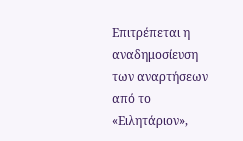Επιτρέπεται η αναδημοσίευση
των αναρτήσεων από το «Ειλητάριον»,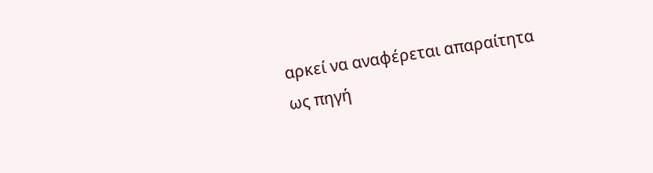αρκεί να αναφέρεται απαραίτητα
ως πηγή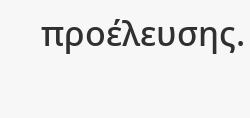προέλευσης.